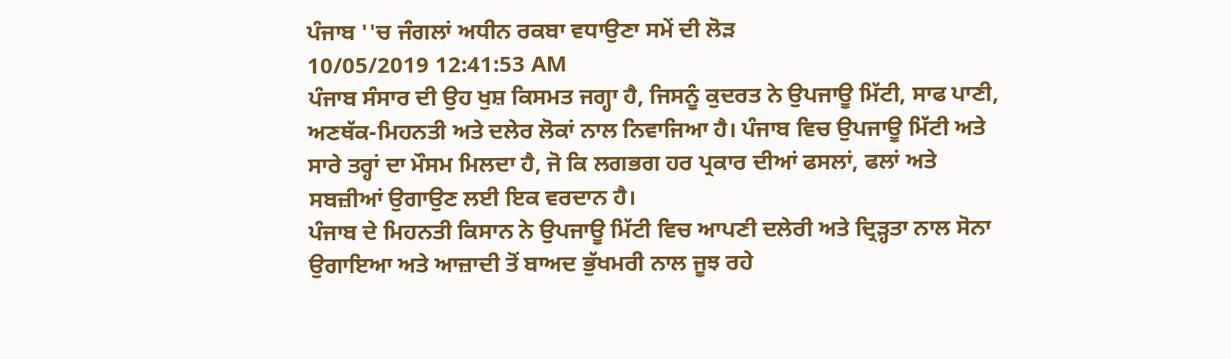ਪੰਜਾਬ ''ਚ ਜੰਗਲਾਂ ਅਧੀਨ ਰਕਬਾ ਵਧਾਉਣਾ ਸਮੇਂ ਦੀ ਲੋੜ
10/05/2019 12:41:53 AM
ਪੰਜਾਬ ਸੰਸਾਰ ਦੀ ਉਹ ਖੁਸ਼ ਕਿਸਮਤ ਜਗ੍ਹਾ ਹੈ, ਜਿਸਨੂੰ ਕੁਦਰਤ ਨੇ ਉਪਜਾਊ ਮਿੱਟੀ, ਸਾਫ ਪਾਣੀ, ਅਣਥੱਕ-ਮਿਹਨਤੀ ਅਤੇ ਦਲੇਰ ਲੋਕਾਂ ਨਾਲ ਨਿਵਾਜਿਆ ਹੈ। ਪੰਜਾਬ ਵਿਚ ਉਪਜਾਊ ਮਿੱਟੀ ਅਤੇ ਸਾਰੇ ਤਰ੍ਹਾਂ ਦਾ ਮੌਸਮ ਮਿਲਦਾ ਹੈ, ਜੋ ਕਿ ਲਗਭਗ ਹਰ ਪ੍ਰਕਾਰ ਦੀਆਂ ਫਸਲਾਂ, ਫਲਾਂ ਅਤੇ ਸਬਜ਼ੀਆਂ ਉਗਾਉਣ ਲਈ ਇਕ ਵਰਦਾਨ ਹੈ।
ਪੰਜਾਬ ਦੇ ਮਿਹਨਤੀ ਕਿਸਾਨ ਨੇ ਉਪਜਾਊ ਮਿੱਟੀ ਵਿਚ ਆਪਣੀ ਦਲੇਰੀ ਅਤੇ ਦ੍ਰਿੜ੍ਹਤਾ ਨਾਲ ਸੋਨਾ ਉਗਾਇਆ ਅਤੇ ਆਜ਼ਾਦੀ ਤੋਂ ਬਾਅਦ ਭੁੱਖਮਰੀ ਨਾਲ ਜੂਝ ਰਹੇ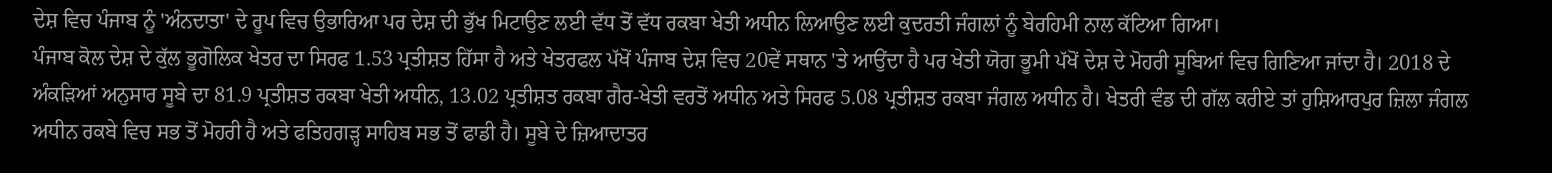ਦੇਸ਼ ਵਿਚ ਪੰਜਾਬ ਨੂੰ 'ਅੰਨਦਾਤਾ' ਦੇ ਰੂਪ ਵਿਚ ਉਭਾਰਿਆ ਪਰ ਦੇਸ਼ ਦੀ ਭੁੱਖ ਮਿਟਾਉਣ ਲਈ ਵੱਧ ਤੋਂ ਵੱਧ ਰਕਬਾ ਖੇਤੀ ਅਧੀਨ ਲਿਆਉਣ ਲਈ ਕੁਦਰਤੀ ਜੰਗਲਾਂ ਨੂੰ ਬੇਰਹਿਮੀ ਨਾਲ ਕੱਟਿਆ ਗਿਆ।
ਪੰਜਾਬ ਕੋਲ ਦੇਸ਼ ਦੇ ਕੁੱਲ ਭੂਗੋਲਿਕ ਖੇਤਰ ਦਾ ਸਿਰਫ 1.53 ਪ੍ਰਤੀਸ਼ਤ ਹਿੱਸਾ ਹੈ ਅਤੇ ਖੇਤਰਫਲ ਪੱਖੋਂ ਪੰਜਾਬ ਦੇਸ਼ ਵਿਚ 20ਵੇਂ ਸਥਾਨ 'ਤੇ ਆਉਂਦਾ ਹੈ ਪਰ ਖੇਤੀ ਯੋਗ ਭੂਮੀ ਪੱਖੋਂ ਦੇਸ਼ ਦੇ ਮੋਹਰੀ ਸੂਬਿਆਂ ਵਿਚ ਗਿਣਿਆ ਜਾਂਦਾ ਹੈ। 2018 ਦੇ ਅੰਕੜਿਆਂ ਅਨੁਸਾਰ ਸੂਬੇ ਦਾ 81.9 ਪ੍ਰਤੀਸ਼ਤ ਰਕਬਾ ਖੇਤੀ ਅਧੀਨ, 13.02 ਪ੍ਰਤੀਸ਼ਤ ਰਕਬਾ ਗੈਰ-ਖੇਤੀ ਵਰਤੋਂ ਅਧੀਨ ਅਤੇ ਸਿਰਫ 5.08 ਪ੍ਰਤੀਸ਼ਤ ਰਕਬਾ ਜੰਗਲ ਅਧੀਨ ਹੈ। ਖੇਤਰੀ ਵੰਡ ਦੀ ਗੱਲ ਕਰੀਏ ਤਾਂ ਹੁਸ਼ਿਆਰਪੁਰ ਜ਼ਿਲਾ ਜੰਗਲ ਅਧੀਨ ਰਕਬੇ ਵਿਚ ਸਭ ਤੋਂ ਮੋਹਰੀ ਹੈ ਅਤੇ ਫਤਿਹਗੜ੍ਹ ਸਾਹਿਬ ਸਭ ਤੋਂ ਫਾਡੀ ਹੈ। ਸੂਬੇ ਦੇ ਜ਼ਿਆਦਾਤਰ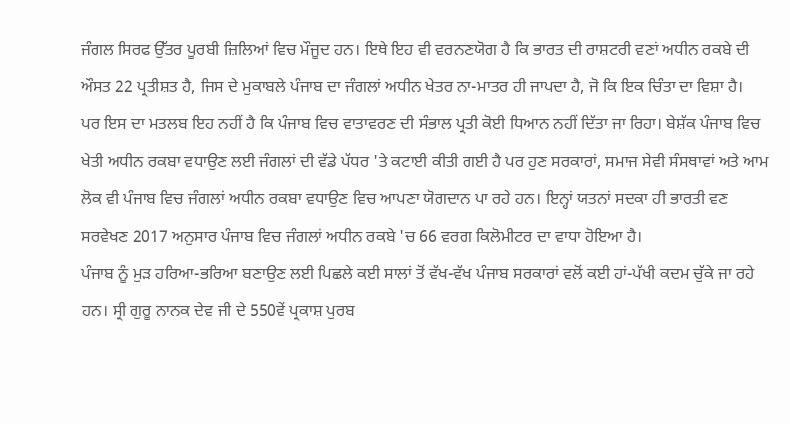ਜੰਗਲ ਸਿਰਫ ਉੱਤਰ ਪੂਰਬੀ ਜ਼ਿਲਿਆਂ ਵਿਚ ਮੌਜੂਦ ਹਨ। ਇਥੇ ਇਹ ਵੀ ਵਰਨਣਯੋਗ ਹੈ ਕਿ ਭਾਰਤ ਦੀ ਰਾਸ਼ਟਰੀ ਵਣਾਂ ਅਧੀਨ ਰਕਬੇ ਦੀ ਔਸਤ 22 ਪ੍ਰਤੀਸ਼ਤ ਹੈ, ਜਿਸ ਦੇ ਮੁਕਾਬਲੇ ਪੰਜਾਬ ਦਾ ਜੰਗਲਾਂ ਅਧੀਨ ਖੇਤਰ ਨਾ-ਮਾਤਰ ਹੀ ਜਾਪਦਾ ਹੈ, ਜੋ ਕਿ ਇਕ ਚਿੰਤਾ ਦਾ ਵਿਸ਼ਾ ਹੈ।
ਪਰ ਇਸ ਦਾ ਮਤਲਬ ਇਹ ਨਹੀਂ ਹੈ ਕਿ ਪੰਜਾਬ ਵਿਚ ਵਾਤਾਵਰਣ ਦੀ ਸੰਭਾਲ ਪ੍ਰਤੀ ਕੋਈ ਧਿਆਨ ਨਹੀਂ ਦਿੱਤਾ ਜਾ ਰਿਹਾ। ਬੇਸ਼ੱਕ ਪੰਜਾਬ ਵਿਚ ਖੇਤੀ ਅਧੀਨ ਰਕਬਾ ਵਧਾਉਣ ਲਈ ਜੰਗਲਾਂ ਦੀ ਵੱਡੇ ਪੱਧਰ 'ਤੇ ਕਟਾਈ ਕੀਤੀ ਗਈ ਹੈ ਪਰ ਹੁਣ ਸਰਕਾਰਾਂ, ਸਮਾਜ ਸੇਵੀ ਸੰਸਥਾਵਾਂ ਅਤੇ ਆਮ ਲੋਕ ਵੀ ਪੰਜਾਬ ਵਿਚ ਜੰਗਲਾਂ ਅਧੀਨ ਰਕਬਾ ਵਧਾਉਣ ਵਿਚ ਆਪਣਾ ਯੋਗਦਾਨ ਪਾ ਰਹੇ ਹਨ। ਇਨ੍ਹਾਂ ਯਤਨਾਂ ਸਦਕਾ ਹੀ ਭਾਰਤੀ ਵਣ ਸਰਵੇਖਣ 2017 ਅਨੁਸਾਰ ਪੰਜਾਬ ਵਿਚ ਜੰਗਲਾਂ ਅਧੀਨ ਰਕਬੇ 'ਚ 66 ਵਰਗ ਕਿਲੋਮੀਟਰ ਦਾ ਵਾਧਾ ਹੋਇਆ ਹੈ।
ਪੰਜਾਬ ਨੂੰ ਮੁੜ ਹਰਿਆ-ਭਰਿਆ ਬਣਾਉਣ ਲਈ ਪਿਛਲੇ ਕਈ ਸਾਲਾਂ ਤੋਂ ਵੱਖ-ਵੱਖ ਪੰਜਾਬ ਸਰਕਾਰਾਂ ਵਲੋਂ ਕਈ ਹਾਂ-ਪੱਖੀ ਕਦਮ ਚੁੱਕੇ ਜਾ ਰਹੇ ਹਨ। ਸ੍ਰੀ ਗੁਰੂ ਨਾਨਕ ਦੇਵ ਜੀ ਦੇ 550ਵੇਂ ਪ੍ਰਕਾਸ਼ ਪੁਰਬ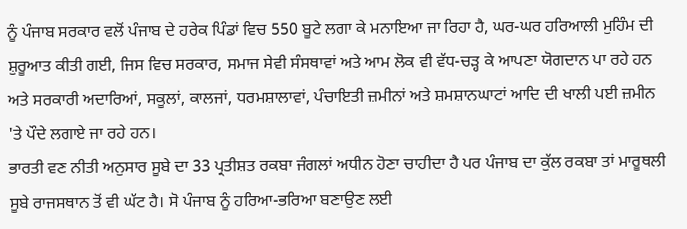ਨੂੰ ਪੰਜਾਬ ਸਰਕਾਰ ਵਲੋਂ ਪੰਜਾਬ ਦੇ ਹਰੇਕ ਪਿੰਡਾਂ ਵਿਚ 550 ਬੂਟੇ ਲਗਾ ਕੇ ਮਨਾਇਆ ਜਾ ਰਿਹਾ ਹੈ, ਘਰ-ਘਰ ਹਰਿਆਲੀ ਮੁਹਿੰਮ ਦੀ ਸ਼ੁਰੂਆਤ ਕੀਤੀ ਗਈ, ਜਿਸ ਵਿਚ ਸਰਕਾਰ, ਸਮਾਜ ਸੇਵੀ ਸੰਸਥਾਵਾਂ ਅਤੇ ਆਮ ਲੋਕ ਵੀ ਵੱਧ-ਚੜ੍ਹ ਕੇ ਆਪਣਾ ਯੋਗਦਾਨ ਪਾ ਰਹੇ ਹਨ ਅਤੇ ਸਰਕਾਰੀ ਅਦਾਰਿਆਂ, ਸਕੂਲਾਂ, ਕਾਲਜਾਂ, ਧਰਮਸ਼ਾਲਾਵਾਂ, ਪੰਚਾਇਤੀ ਜ਼ਮੀਨਾਂ ਅਤੇ ਸ਼ਮਸ਼ਾਨਘਾਟਾਂ ਆਦਿ ਦੀ ਖਾਲੀ ਪਈ ਜ਼ਮੀਨ 'ਤੇ ਪੌਦੇ ਲਗਾਏ ਜਾ ਰਹੇ ਹਨ।
ਭਾਰਤੀ ਵਣ ਨੀਤੀ ਅਨੁਸਾਰ ਸੂਬੇ ਦਾ 33 ਪ੍ਰਤੀਸ਼ਤ ਰਕਬਾ ਜੰਗਲਾਂ ਅਧੀਨ ਹੋਣਾ ਚਾਹੀਦਾ ਹੈ ਪਰ ਪੰਜਾਬ ਦਾ ਕੁੱਲ ਰਕਬਾ ਤਾਂ ਮਾਰੂਥਲੀ ਸੂਬੇ ਰਾਜਸਥਾਨ ਤੋਂ ਵੀ ਘੱਟ ਹੈ। ਸੋ ਪੰਜਾਬ ਨੂੰ ਹਰਿਆ-ਭਰਿਆ ਬਣਾਉਣ ਲਈ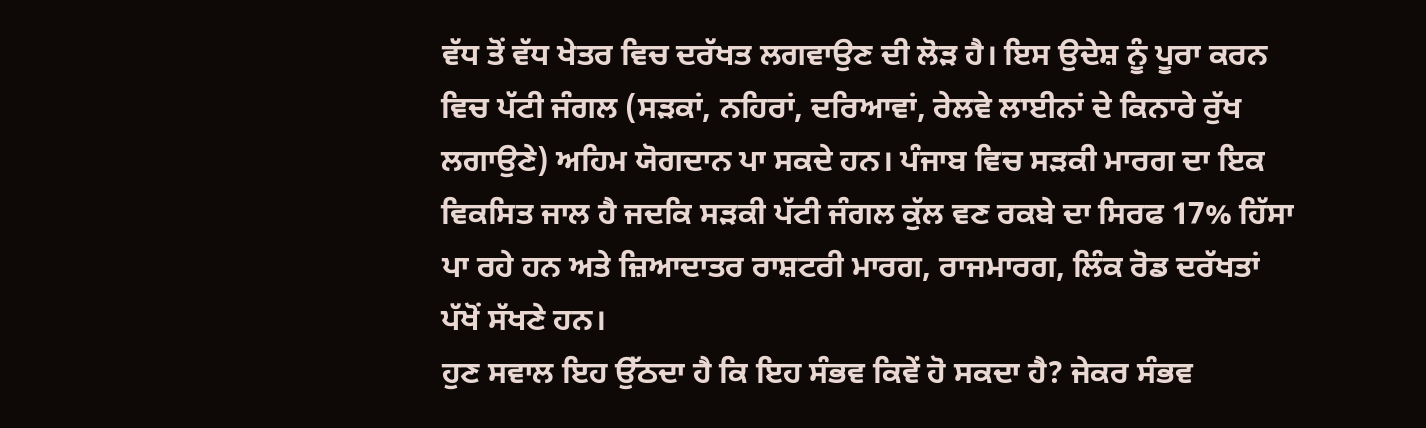ਵੱਧ ਤੋਂ ਵੱਧ ਖੇਤਰ ਵਿਚ ਦਰੱਖਤ ਲਗਵਾਉਣ ਦੀ ਲੋੜ ਹੈ। ਇਸ ਉਦੇਸ਼ ਨੂੰ ਪੂਰਾ ਕਰਨ ਵਿਚ ਪੱਟੀ ਜੰਗਲ (ਸੜਕਾਂ, ਨਹਿਰਾਂ, ਦਰਿਆਵਾਂ, ਰੇਲਵੇ ਲਾਈਨਾਂ ਦੇ ਕਿਨਾਰੇ ਰੁੱਖ ਲਗਾਉਣੇ) ਅਹਿਮ ਯੋਗਦਾਨ ਪਾ ਸਕਦੇ ਹਨ। ਪੰਜਾਬ ਵਿਚ ਸੜਕੀ ਮਾਰਗ ਦਾ ਇਕ ਵਿਕਸਿਤ ਜਾਲ ਹੈ ਜਦਕਿ ਸੜਕੀ ਪੱਟੀ ਜੰਗਲ ਕੁੱਲ ਵਣ ਰਕਬੇ ਦਾ ਸਿਰਫ 17% ਹਿੱਸਾ ਪਾ ਰਹੇ ਹਨ ਅਤੇ ਜ਼ਿਆਦਾਤਰ ਰਾਸ਼ਟਰੀ ਮਾਰਗ, ਰਾਜਮਾਰਗ, ਲਿੰਕ ਰੋਡ ਦਰੱਖਤਾਂ ਪੱਖੋਂ ਸੱਖਣੇ ਹਨ।
ਹੁਣ ਸਵਾਲ ਇਹ ਉੱਠਦਾ ਹੈ ਕਿ ਇਹ ਸੰਭਵ ਕਿਵੇਂ ਹੋ ਸਕਦਾ ਹੈ? ਜੇਕਰ ਸੰਭਵ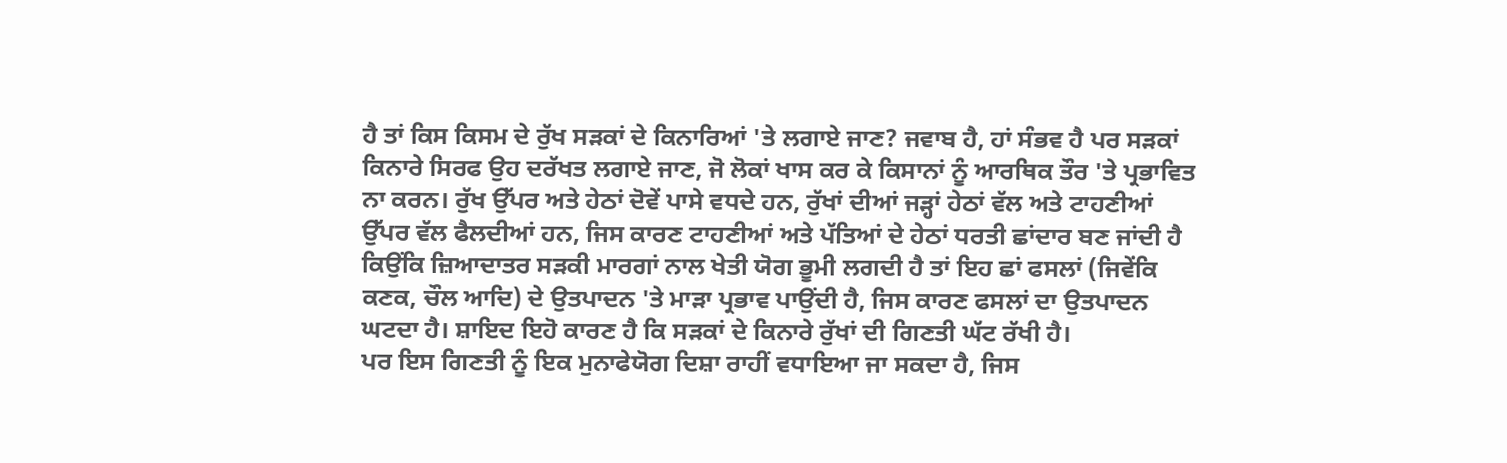ਹੈ ਤਾਂ ਕਿਸ ਕਿਸਮ ਦੇ ਰੁੱਖ ਸੜਕਾਂ ਦੇ ਕਿਨਾਰਿਆਂ 'ਤੇ ਲਗਾਏ ਜਾਣ? ਜਵਾਬ ਹੈ, ਹਾਂ ਸੰਭਵ ਹੈ ਪਰ ਸੜਕਾਂ ਕਿਨਾਰੇ ਸਿਰਫ ਉਹ ਦਰੱਖਤ ਲਗਾਏ ਜਾਣ, ਜੋ ਲੋਕਾਂ ਖਾਸ ਕਰ ਕੇ ਕਿਸਾਨਾਂ ਨੂੰ ਆਰਥਿਕ ਤੌਰ 'ਤੇ ਪ੍ਰਭਾਵਿਤ ਨਾ ਕਰਨ। ਰੁੱਖ ਉੱਪਰ ਅਤੇ ਹੇਠਾਂ ਦੋਵੇਂ ਪਾਸੇ ਵਧਦੇ ਹਨ, ਰੁੱਖਾਂ ਦੀਆਂ ਜੜ੍ਹਾਂ ਹੇਠਾਂ ਵੱਲ ਅਤੇ ਟਾਹਣੀਆਂ ਉੱਪਰ ਵੱਲ ਫੈਲਦੀਆਂ ਹਨ, ਜਿਸ ਕਾਰਣ ਟਾਹਣੀਆਂ ਅਤੇ ਪੱਤਿਆਂ ਦੇ ਹੇਠਾਂ ਧਰਤੀ ਛਾਂਦਾਰ ਬਣ ਜਾਂਦੀ ਹੈ ਕਿਉਂਕਿ ਜ਼ਿਆਦਾਤਰ ਸੜਕੀ ਮਾਰਗਾਂ ਨਾਲ ਖੇਤੀ ਯੋਗ ਭੂਮੀ ਲਗਦੀ ਹੈ ਤਾਂ ਇਹ ਛਾਂ ਫਸਲਾਂ (ਜਿਵੇਂਕਿ ਕਣਕ, ਚੌਲ ਆਦਿ) ਦੇ ਉਤਪਾਦਨ 'ਤੇ ਮਾੜਾ ਪ੍ਰਭਾਵ ਪਾਉਂਦੀ ਹੈ, ਜਿਸ ਕਾਰਣ ਫਸਲਾਂ ਦਾ ਉਤਪਾਦਨ ਘਟਦਾ ਹੈ। ਸ਼ਾਇਦ ਇਹੋ ਕਾਰਣ ਹੈ ਕਿ ਸੜਕਾਂ ਦੇ ਕਿਨਾਰੇ ਰੁੱਖਾਂ ਦੀ ਗਿਣਤੀ ਘੱਟ ਰੱਖੀ ਹੈ।
ਪਰ ਇਸ ਗਿਣਤੀ ਨੂੰ ਇਕ ਮੁਨਾਫੇਯੋਗ ਦਿਸ਼ਾ ਰਾਹੀਂ ਵਧਾਇਆ ਜਾ ਸਕਦਾ ਹੈ, ਜਿਸ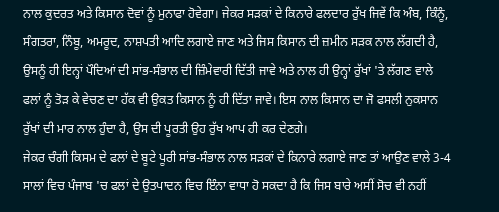ਨਾਲ ਕੁਦਰਤ ਅਤੇ ਕਿਸਾਨ ਦੋਵਾਂ ਨੂੰ ਮੁਨਾਫਾ ਹੋਵੇਗਾ। ਜੇਕਰ ਸੜਕਾਂ ਦੇ ਕਿਨਾਰੇ ਫਲਦਾਰ ਰੁੱਖ ਜਿਵੇਂ ਕਿ ਅੰਬ, ਕਿੰਨੂੰ, ਸੰਗਤਰਾ, ਨਿੰਬੂ, ਅਮਰੂਦ, ਨਾਸ਼ਪਤੀ ਆਦਿ ਲਗਾਏ ਜਾਣ ਅਤੇ ਜਿਸ ਕਿਸਾਨ ਦੀ ਜ਼ਮੀਨ ਸੜਕ ਨਾਲ ਲੱਗਦੀ ਹੈ, ਉਸਨੂੰ ਹੀ ਇਨ੍ਹਾਂ ਪੌਦਿਆਂ ਦੀ ਸਾਂਭ-ਸੰਭਾਲ ਦੀ ਜ਼ਿੰਮੇਵਾਰੀ ਦਿੱਤੀ ਜਾਵੇ ਅਤੇ ਨਾਲ ਹੀ ਉਨ੍ਹਾਂ ਰੁੱਖਾਂ 'ਤੇ ਲੱਗਣ ਵਾਲੇ ਫਲਾਂ ਨੂੰ ਤੋੜ ਕੇ ਵੇਚਣ ਦਾ ਹੱਕ ਵੀ ਉਕਤ ਕਿਸਾਨ ਨੂੰ ਹੀ ਦਿੱਤਾ ਜਾਵੇ। ਇਸ ਨਾਲ ਕਿਸਾਨ ਦਾ ਜੋ ਫਸਲੀ ਨੁਕਸਾਨ ਰੁੱਖਾਂ ਦੀ ਮਾਰ ਨਾਲ ਹੁੰਦਾ ਹੈ, ਉਸ ਦੀ ਪੂਰਤੀ ਉਹ ਰੁੱਖ ਆਪ ਹੀ ਕਰ ਦੇਣਗੇ।
ਜੇਕਰ ਚੰਗੀ ਕਿਸਮ ਦੇ ਫਲਾਂ ਦੇ ਬੂਟੇ ਪੂਰੀ ਸਾਂਭ-ਸੰਭਾਲ ਨਾਲ ਸੜਕਾਂ ਦੇ ਕਿਨਾਰੇ ਲਗਾਏ ਜਾਣ ਤਾਂ ਆਉਣ ਵਾਲੇ 3-4 ਸਾਲਾਂ ਵਿਚ ਪੰਜਾਬ 'ਚ ਫਲਾਂ ਦੇ ਉਤਪਾਦਨ ਵਿਚ ਇੰਨਾ ਵਾਧਾ ਹੋ ਸਕਦਾ ਹੈ ਕਿ ਜਿਸ ਬਾਰੇ ਅਸੀਂ ਸੋਚ ਵੀ ਨਹੀਂ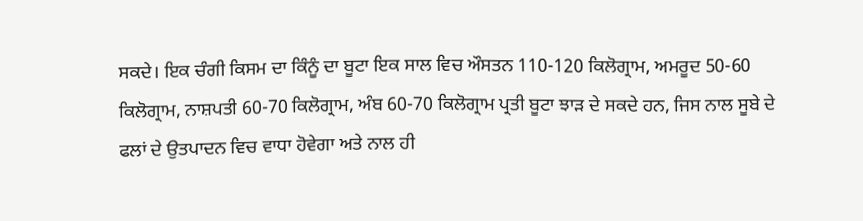ਸਕਦੇ। ਇਕ ਚੰਗੀ ਕਿਸਮ ਦਾ ਕਿੰਨੂੰ ਦਾ ਬੂਟਾ ਇਕ ਸਾਲ ਵਿਚ ਔਸਤਨ 110-120 ਕਿਲੋਗ੍ਰਾਮ, ਅਮਰੂਦ 50-60 ਕਿਲੋਗ੍ਰਾਮ, ਨਾਸ਼ਪਤੀ 60-70 ਕਿਲੋਗ੍ਰਾਮ, ਅੰਬ 60-70 ਕਿਲੋਗ੍ਰਾਮ ਪ੍ਰਤੀ ਬੂਟਾ ਝਾੜ ਦੇ ਸਕਦੇ ਹਨ, ਜਿਸ ਨਾਲ ਸੂਬੇ ਦੇ ਫਲਾਂ ਦੇ ਉਤਪਾਦਨ ਵਿਚ ਵਾਧਾ ਹੋਵੇਗਾ ਅਤੇ ਨਾਲ ਹੀ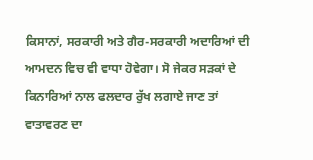ਕਿਸਾਨਾਂ, ਸਰਕਾਰੀ ਅਤੇ ਗੈਰ-ਸਰਕਾਰੀ ਅਦਾਰਿਆਂ ਦੀ ਆਮਦਨ ਵਿਚ ਵੀ ਵਾਧਾ ਹੋਵੇਗਾ। ਸੋ ਜੇਕਰ ਸੜਕਾਂ ਦੇ ਕਿਨਾਰਿਆਂ ਨਾਲ ਫਲਦਾਰ ਰੁੱਖ ਲਗਾਏ ਜਾਣ ਤਾਂ ਵਾਤਾਵਰਣ ਦਾ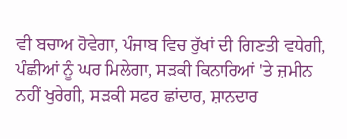ਵੀ ਬਚਾਅ ਹੋਵੇਗਾ, ਪੰਜਾਬ ਵਿਚ ਰੁੱਖਾਂ ਦੀ ਗਿਣਤੀ ਵਧੇਗੀ, ਪੰਛੀਆਂ ਨੂੰ ਘਰ ਮਿਲੇਗਾ, ਸੜਕੀ ਕਿਨਾਰਿਆਂ 'ਤੇ ਜ਼ਮੀਨ ਨਹੀਂ ਖੁਰੇਗੀ, ਸੜਕੀ ਸਫਰ ਛਾਂਦਾਰ, ਸ਼ਾਨਦਾਰ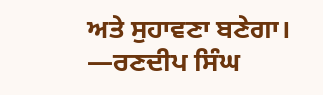ਅਤੇ ਸੁਹਾਵਣਾ ਬਣੇਗਾ।
—ਰਣਦੀਪ ਸਿੰਘ